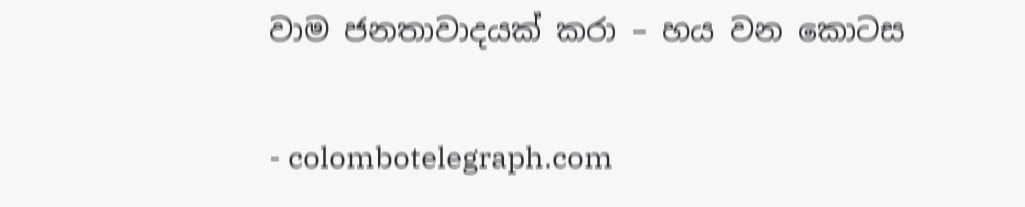වාම ජනතාවාදයක් කරා – හය වන කොටස

- colombotelegraph.com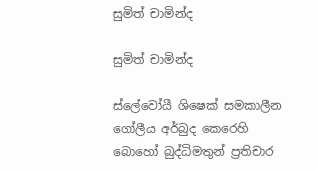සුමිත් චාමින්ද

සුමිත් චාමින්ද

ස්ලේවෝයී ශිෂෙක් සමකාලීන ගෝලීය අර්බුද කෙරෙහි බොහෝ බුද්ධිමතුන් ප්‍රතිචාර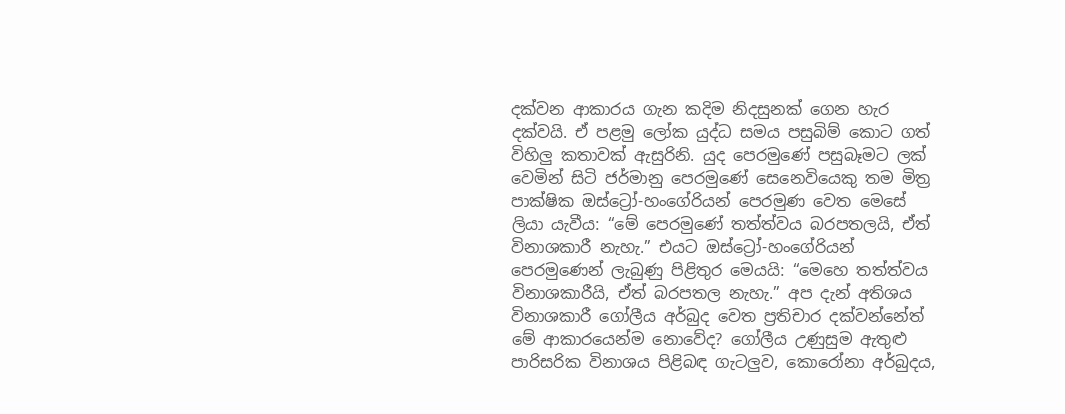දක්වන ආකාරය ගැන කදිම නිදසුනක් ගෙන හැර දක්වයි. ඒ පළමු ලෝක යුද්ධ සමය පසුබිම් කොට ගත් විහිලු කතාවක් ඇසුරිනි. යුද පෙරමුණේ පසුබෑමට ලක් වෙමින් සිටි ජර්මානු පෙරමුණේ සෙනෙවියෙකු තම මිත්‍ර පාක්ෂික ඔස්ට්‍රෝ-හංගේරියන් පෙරමුණ වෙත මෙසේ ලියා යැවීය: “මේ පෙරමුණේ තත්ත්වය බරපතලයි, ඒත් විනාශකාරී නැහැ.” එයට ඔස්ට්‍රෝ-හංගේරියන් පෙරමුණෙන් ලැබුණු පිළිතුර මෙයයි: “මෙහෙ තත්ත්වය විනාශකාරීයි, ඒත් බරපතල නැහැ.” අප දැන් අතිශය විනාශකාරී ගෝලීය අර්බුද වෙත ප්‍රතිචාර දක්වන්නේත් මේ ආකාරයෙන්ම නොවේද? ගෝලීය උණුසුම ඇතුළු පාරිසරික විනාශය පිළිබඳ ගැටලුව, කොරෝනා අර්බුදය,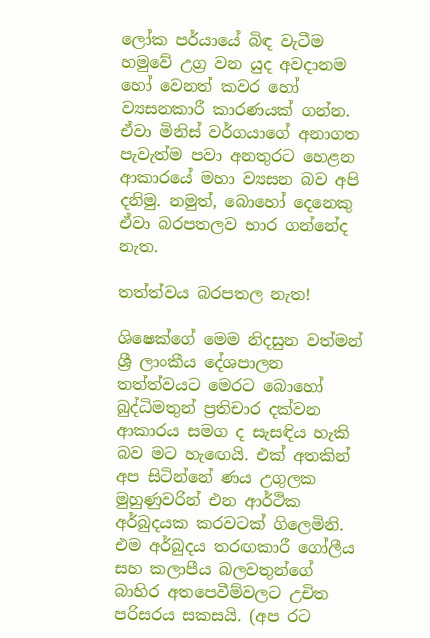ලෝක පර්යායේ බිඳ වැටීම හමුවේ උග්‍ර වන යුද අවදානම හෝ වෙනත් කවර හෝ ව්‍යසනකාරී කාරණයක් ගන්න. ඒවා මිනිස් වර්ගයාගේ අනාගත පැවැත්ම පවා අනතුරට හෙළන ආකාරයේ මහා ව්‍යසන බව අපි දනිමු. නමුත්, බොහෝ දෙනෙකු ඒවා බරපතලව භාර ගන්නේද නැත.

තත්ත්වය බරපතල නැත!

ශිෂෙක්ගේ මෙම නිදසුන වත්මන් ශ්‍රී ලාංකීය දේශපාලන තත්ත්වයට මෙරට බොහෝ බුද්ධිමතුන් ප්‍රතිචාර දක්වන ආකාරය සමග ද සැසඳිය හැකි බව මට හැඟෙයි. එක් අතකින් අප සිටින්නේ ණය උගුලක මුහුණුවරින් එන ආර්ථික අර්බුදයක කරවටක් ගිලෙමිනි. එම අර්බුදය තරඟකාරී ගෝලීය සහ කලාපීය බලවතුන්ගේ බාහිර අතපෙවීම්වලට උචිත පරිසරය සකසයි. (අප රට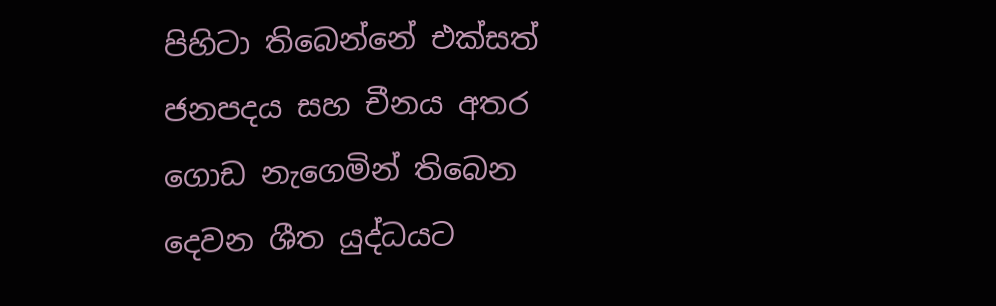පිහිටා තිබෙන්නේ එක්සත් ජනපදය සහ චීනය අතර ගොඩ නැගෙමින් තිබෙන දෙවන ශීත යුද්ධයට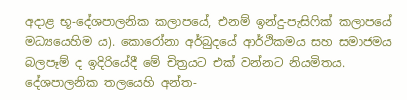අදාළ භූ-දේශපාලනික කලාපයේ, එනම් ඉන්දු-පැසිෆික් කලාපයේ මධ්‍යයෙහිම ය). කොරෝනා අර්බුදයේ ආර්ථිකමය සහ සමාජමය බලපෑම් ද ඉදිරියේදී මේ චිත්‍රයට එක් වන්නට නියමිතය. දේශපාලනික තලයෙහි අන්ත-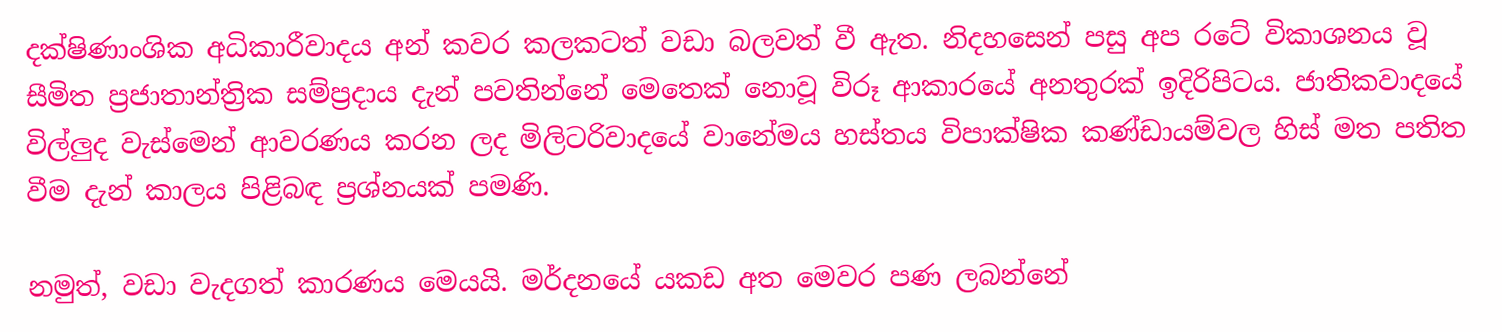දක්ෂිණාංශික අධිකාරීවාදය අන් කවර කලකටත් වඩා බලවත් වී ඇත. නිදහසෙන් පසු අප රටේ විකාශනය වූ සීමිත ප්‍රජාතාන්ත්‍රික සම්ප්‍රදාය දැන් පවතින්නේ මෙතෙක් නොවූ විරූ ආකාරයේ අනතුරක් ඉදිරිපිටය. ජාතිකවාදයේ විල්ලුද වැස්මෙන් ආවරණය කරන ලද මිලිටරිවාදයේ වානේමය හස්තය විපාක්ෂික කණ්ඩායම්වල හිස් මත පතිත වීම දැන් කාලය පිළිබඳ ප්‍රශ්නයක් පමණි.

නමුත්, වඩා වැදගත් කාරණය මෙයයි. මර්දනයේ යකඩ අත මෙවර පණ ලබන්නේ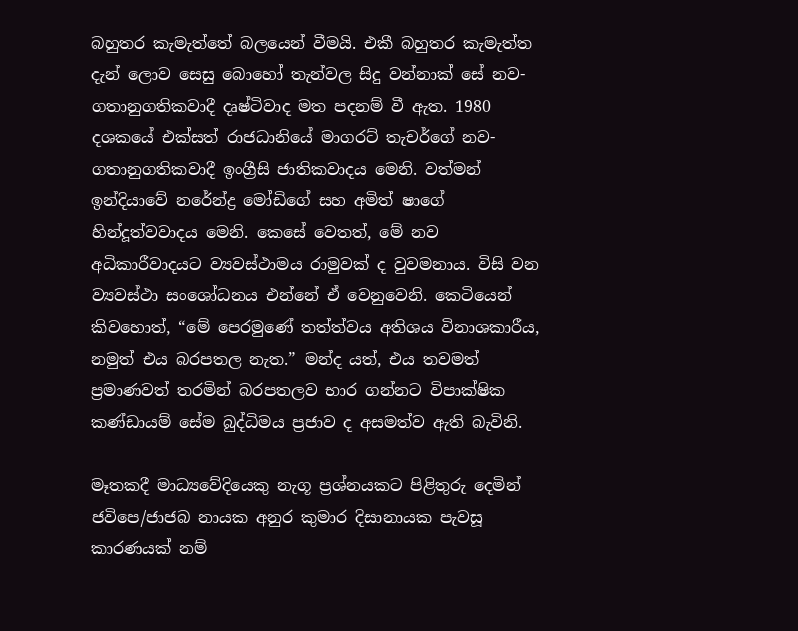බහුතර කැමැත්තේ බලයෙන් වීමයි. එකී බහුතර කැමැත්ත දැන් ලොව සෙසු බොහෝ තැන්වල සිදු වන්නාක් සේ නව-ගතානුගතිකවාදී දෘෂ්ටිවාද මත පදනම් වී ඇත. 1980 දශකයේ එක්සත් රාජධානියේ මාගරට් තැචර්ගේ නව-ගතානුගතිකවාදී ඉංග්‍රීසි ජාතිකවාදය මෙනි. වත්මන් ඉන්දියාවේ නරේන්ද්‍ර මෝඩිගේ සහ අමිත් ෂාගේ හින්දූත්වවාදය මෙනි. කෙසේ වෙතත්, මේ නව අධිකාරීවාදයට ව්‍යවස්ථාමය රාමුවක් ද වුවමනාය. විසි වන ව්‍යවස්ථා සංශෝධනය එන්නේ ඒ වෙනුවෙනි. කෙටියෙන් කිවහොත්, “මේ පෙරමුණේ තත්ත්වය අතිශය විනාශකාරීය, නමුත් එය බරපතල නැත.” මන්ද යත්, එය තවමත් ප්‍රමාණවත් තරමින් බරපතලව භාර ගන්නට විපාක්ෂික කණ්ඩායම් සේම බුද්ධිමය ප්‍රජාව ද අසමත්ව ඇති බැවිනි.

මෑතකදී මාධ්‍යවේදියෙකු නැගූ ප්‍රශ්නයකට පිළිතුරු දෙමින් ජවිපෙ/ජාජබ නායක අනුර කුමාර දිසානායක පැවසූ කාරණයක් නම්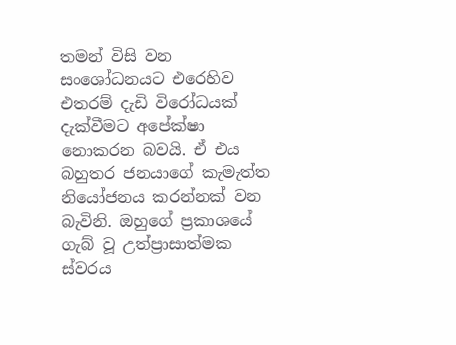තමන් විසි වන සංශෝධනයට එරෙහිව එතරම් දැඩි විරෝධයක් දැක්වීමට අපේක්ෂා නොකරන බවයි. ඒ එය බහුතර ජනයාගේ කැමැත්ත නියෝජනය කරන්නක් වන බැවිනි. ඔහුගේ ප්‍රකාශයේ ගැබ් වූ උත්ප්‍රාසාත්මක ස්වරය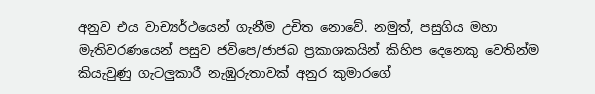අනුව එය වාච්‍යර්ථයෙන් ගැනීම උචිත නොවේ. නමුත්, පසුගිය මහා මැතිවරණයෙන් පසුව ජවිපෙ/ජාජබ ප්‍රකාශකයින් කිහිප දෙනෙකු වෙතින්ම කියැවුණු ගැටලුකාරී නැඹුරුතාවක් අනුර කුමාරගේ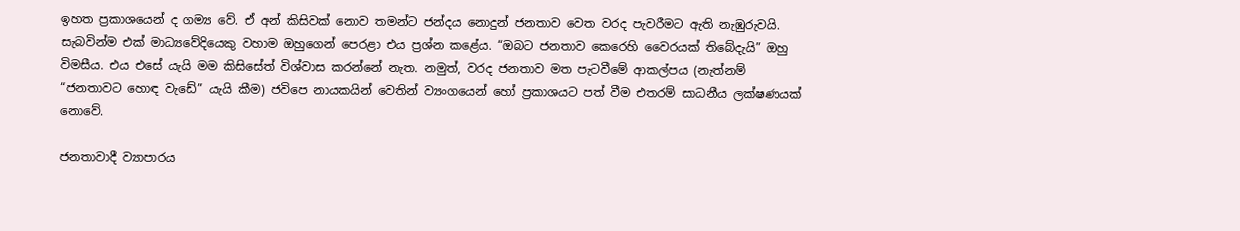ඉහත ප්‍රකාශයෙන් ද ගම්‍ය වේ. ඒ අන් කිසිවක් නොව තමන්ට ජන්දය නොදුන් ජනතාව වෙත වරද පැවරීමට ඇති නැඹුරුවයි. සැබවින්ම එක් මාධ්‍යවේදියෙකු වහාම ඔහුගෙන් පෙරළා එය ප්‍රශ්න කළේය. “ඔබට ජනතාව කෙරෙහි වෛරයක් තිබේදැයි” ඔහු විමසීය. එය එසේ යැයි මම කිසිසේත් විශ්වාස කරන්නේ නැත. නමුත්, වරද ජනතාව මත පැටවීමේ ආකල්පය (නැත්නම් “ජනතාවට හොඳ වැඩේ” යැයි කීම) ජවිපෙ නායකයින් වෙතින් ව්‍යංගයෙන් හෝ ප්‍රකාශයට පත් වීම එතරම් සාධනීය ලක්ෂණයක් නොවේ.

ජනතාවාදී ව්‍යාපාරය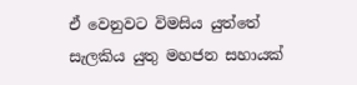ඒ වෙනුවට විමසිය යුත්තේ සැලකිය යුතු මහජන සහායක්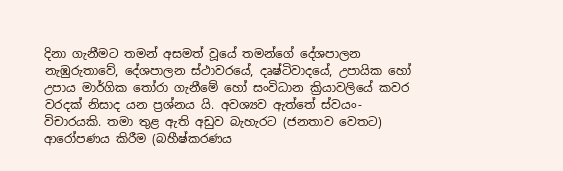දිනා ගැනීමට තමන් අසමත් වූයේ තමන්ගේ දේශපාලන නැඹුරුතාවේ, දේශපාලන ස්ථාවරයේ, දෘෂ්ටිවාදයේ, උපායික හෝ උපාය මාර්ගික තෝරා ගැනීමේ හෝ සංවිධාන ක්‍රියාවලියේ කවර වරදක් නිසාද යන ප්‍රශ්නය යි. අවශ්‍යව ඇත්තේ ස්වයං-විචාරයකි. තමා තුළ ඇති අඩුව බැහැරට (ජනතාව වෙතට) ආරෝපණය කිරීම (බහීෂ්කරණය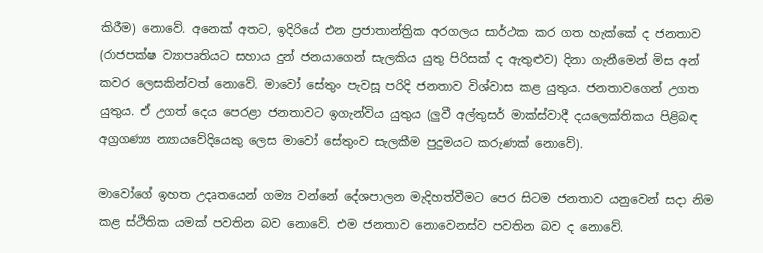කිරීම) නොවේ. අනෙක් අතට, ඉදිරියේ එන ප්‍රජාතාන්ත්‍රික අරගලය සාර්ථක කර ගත හැක්කේ ද ජනතාව (රාජපක්ෂ ව්‍යාපෘතියට සහාය දුන් ජනයාගෙන් සැලකිය යුතු පිරිසක් ද ඇතුළුව) දිනා ගැනීමෙන් මිස අන් කවර ලෙසකින්වත් නොවේ. මාවෝ සේතුං පැවසූ පරිදි ජනතාව විශ්වාස කළ යුතුය. ජනතාවගෙන් උගත යුතුය. ඒ උගත් දෙය පෙරළා ජනතාවට ඉගැන්විය යුතුය (ලුවී අල්තුසර් මාක්ස්වාදී දයලෙක්තිකය පිළිබඳ අග්‍රගණ්‍ය න්‍යායවේදියෙකු ලෙස මාවෝ සේතුංව සැලකීම පුදුමයට කරුණක් නොවේ).

මාවෝගේ ඉහත උදෘතයෙන් ගම්‍ය වන්නේ දේශපාලන මැදිහත්වීමට පෙර සිටම ජනතාව යනුවෙන් සදා නිම කළ ස්ථිතික යමක් පවතින බව නොවේ. එම ජනතාව නොවෙනස්ව පවතින බව ද නොවේ.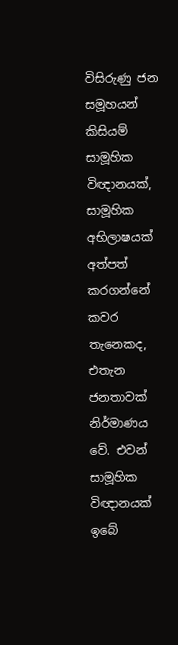විසිරුණු ජන සමූහයන් කිසියම් සාමූහික විඥානයක්, සාමූහික අභිලාෂයක් අත්පත් කරගන්නේ කවර තැනෙකද, එතැන ජනතාවක් නිර්මාණය වේ. එවන් සාමූහික විඥානයක් ඉබේ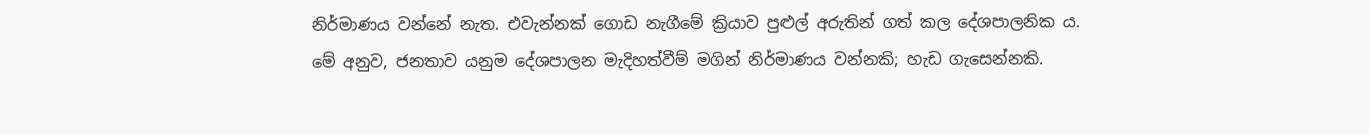නිර්මාණය වන්නේ නැත. එවැන්නක් ගොඩ නැගීමේ ක්‍රියාව පුළුල් අරුතින් ගත් කල දේශපාලනික ය. මේ අනුව, ජනතාව යනුම දේශපාලන මැදිහත්වීම් මගින් නිර්මාණය වන්නකි; හැඩ ගැසෙන්නකි.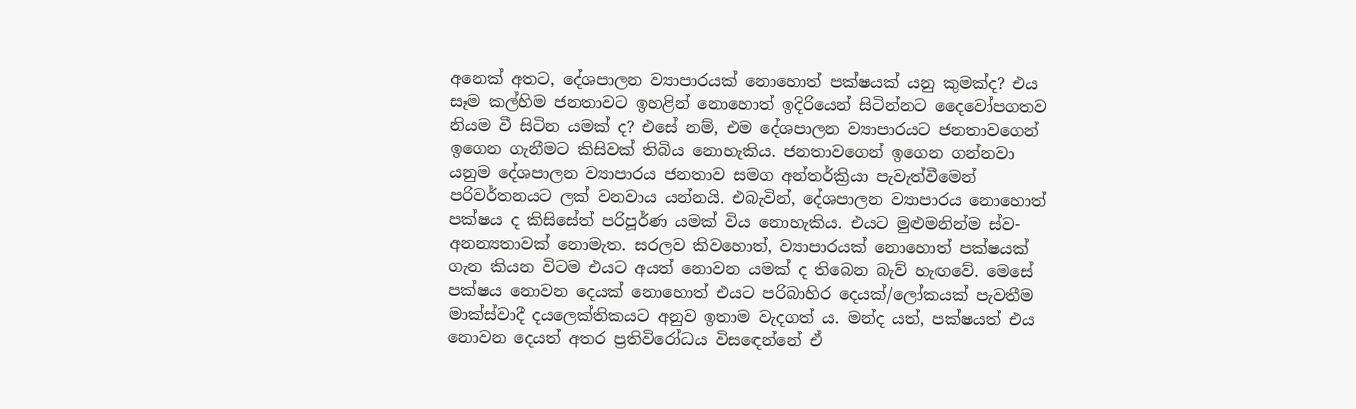අනෙක් අතට, දේශපාලන ව්‍යාපාරයක් නොහොත් පක්ෂයක් යනු කුමක්ද? එය සෑම කල්හිම ජනතාවට ඉහළින් නොහොත් ඉදිරියෙන් සිටින්නට දෛවෝපගතව නියම වී සිටින යමක් ද? එසේ නම්, එම දේශපාලන ව්‍යාපාරයට ජනතාවගෙන් ඉගෙන ගැනීමට කිසිවක් තිබිය නොහැකිය. ජනතාවගෙන් ඉගෙන ගන්නවා යනුම දේශපාලන ව්‍යාපාරය ජනතාව සමග අන්තර්ක්‍රියා පැවැත්වීමෙන් පරිවර්තනයට ලක් වනවාය යන්නයි. එබැවින්, දේශපාලන ව්‍යාපාරය නොහොත් පක්ෂය ද කිසිසේත් පරිපූර්ණ යමක් විය නොහැකිය. එයට මුළුමනින්ම ස්ව-අනන්‍යතාවක් නොමැත. සරලව කිවහොත්, ව්‍යාපාරයක් නොහොත් පක්ෂයක් ගැන කියන විටම එයට අයත් නොවන යමක් ද තිබෙන බැව් හැඟවේ. මෙසේ පක්ෂය නොවන දෙයක් නොහොත් එයට පරිබාහිර දෙයක්/ලෝකයක් පැවතීම මාක්ස්වාදී දයලෙක්තිකයට අනුව ඉතාම වැදගත් ය. මන්ද යත්, පක්ෂයත් එය නොවන දෙයත් අතර ප්‍රතිවිරෝධය විසඳෙන්නේ ඒ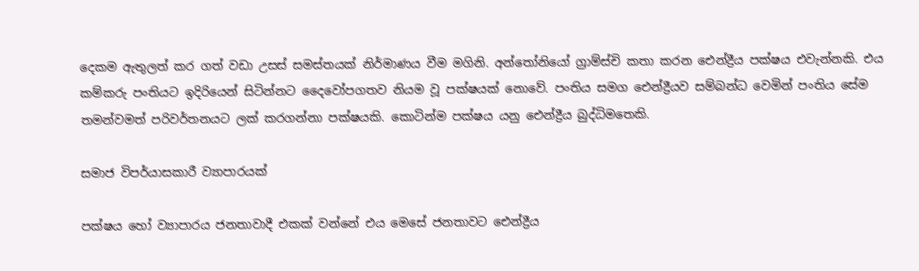දෙකම ඇතුලත් කර ගත් වඩා උසස් සමස්තයක් නිර්මාණය වීම මගිනි. අන්තෝනියෝ ග්‍රාම්ස්චි කතා කරන ඓන්ද්‍රීය පක්ෂය එවැන්නකි. එය කම්කරු පංතියට ඉදිරියෙන් සිටින්නට දෛවෝපගතව නියම වූ පක්ෂයක් නොවේ. පංතිය සමග ඓන්ද්‍රීයව සම්බන්ධ වෙමින් පංතිය සේම තමන්වමත් පරිවර්තනයට ලක් කරගන්නා පක්ෂයකි. කොටින්ම පක්ෂය යනු ඓන්ද්‍රීය බුද්ධිමතෙකි.

සමාජ විපර්යාසකාරී ව්‍යාපාරයක්

පක්ෂය හෝ ව්‍යාපාරය ජනතාවාදී එකක් වන්නේ එය මෙසේ ජනතාවට ඓන්ද්‍රීය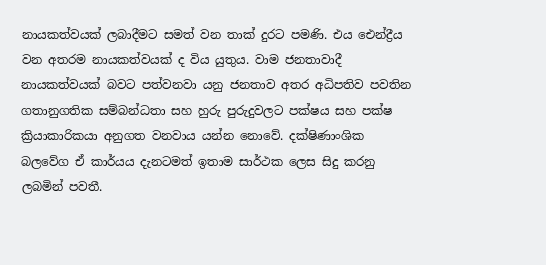නායකත්වයක් ලබාදීමට සමත් වන තාක් දුරට පමණි. එය ඓන්ද්‍රීය වන අතරම නායකත්වයක් ද විය යුතුය. වාම ජනතාවාදී නායකත්වයක් බවට පත්වනවා යනු ජනතාව අතර අධිපතිව පවතින ගතානුගතික සම්බන්ධතා සහ හුරු පුරුදුවලට පක්ෂය සහ පක්ෂ ක්‍රියාකාරිකයා අනුගත වනවාය යන්න නොවේ. දක්ෂිණාංශික බලවේග ඒ කාර්යය දැනටමත් ඉතාම සාර්ථක ලෙස සිදු කරනු ලබමින් පවතී.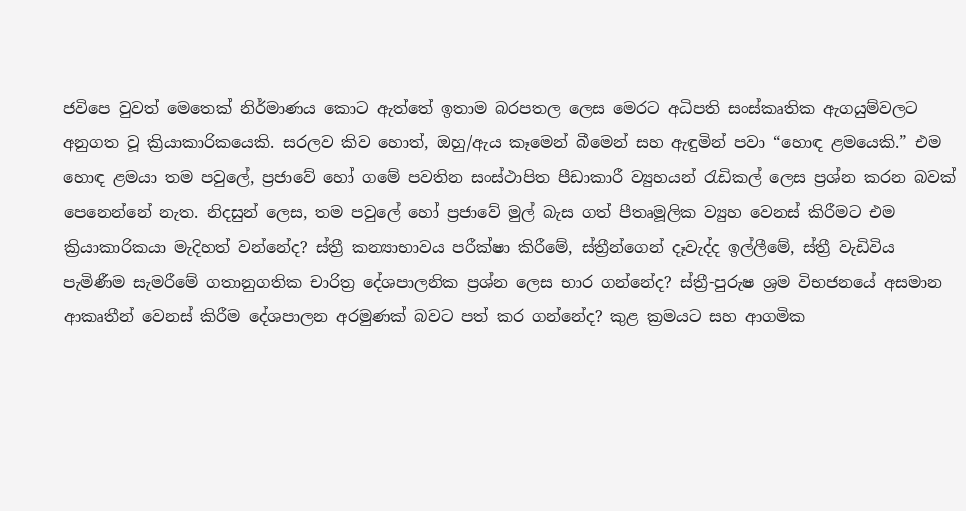ජවිපෙ වුවත් මෙතෙක් නිර්මාණය කොට ඇත්තේ ඉතාම බරපතල ලෙස මෙරට අධිපති සංස්කෘතික ඇගයුම්වලට අනුගත වූ ක්‍රියාකාරිකයෙකි. සරලව කිව හොත්, ඔහු/ඇය කෑමෙන් බීමෙන් සහ ඇඳුමින් පවා “හොඳ ළමයෙකි.” එම හොඳ ළමයා තම පවුලේ, ප්‍රජාවේ හෝ ගමේ පවතින සංස්ථාපිත පීඩාකාරී ව්‍යුහයන් රැඩිකල් ලෙස ප්‍රශ්න කරන බවක් පෙනෙන්නේ නැත. නිදසුන් ලෙස, තම පවුලේ හෝ ප්‍රජාවේ මුල් බැස ගත් පීතෘමූලික ව්‍යුහ වෙනස් කිරීමට එම ක්‍රියාකාරිකයා මැදිහත් වන්නේද? ස්ත්‍රී කන්‍යාභාවය පරීක්ෂා කිරීමේ, ස්ත්‍රීන්ගෙන් දෑවැද්ද ඉල්ලීමේ, ස්ත්‍රී වැඩිවිය පැමිණීම සැමරීමේ ගතානුගතික චාරිත්‍ර දේශපාලනික ප්‍රශ්න ලෙස භාර ගන්නේද? ස්ත්‍රී-පුරුෂ ශ්‍රම විභජනයේ අසමාන ආකෘතීන් වෙනස් කිරීම දේශපාලන අරමුණක් බවට පත් කර ගන්නේද? කුළ ක්‍රමයට සහ ආගමික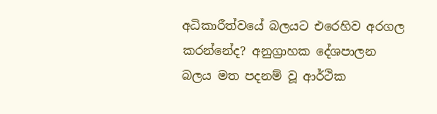අධිකාරීත්වයේ බලයට එරෙහිව අරගල කරන්නේද? අනුග්‍රාහක දේශපාලන බලය මත පදනම් වූ ආර්ථික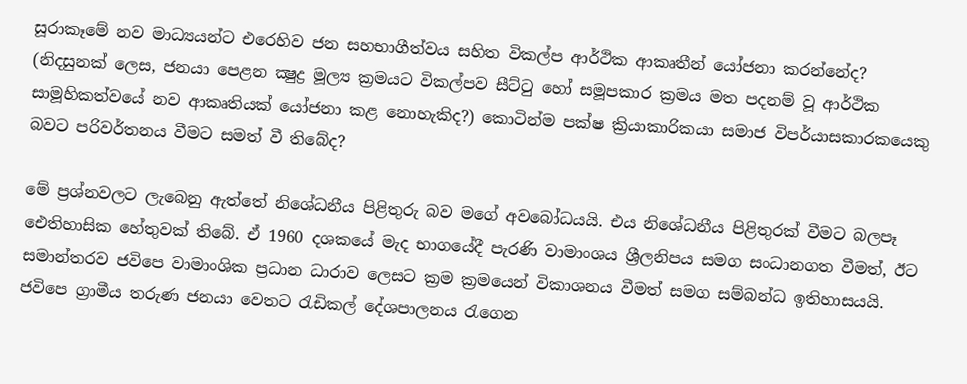සූරාකෑමේ නව මාධ්‍යයන්ට එරෙහිව ජන සහභාගීත්වය සහිත විකල්ප ආර්ථික ආකෘතීන් යෝජනා කරන්නේද? (නිදසුනක් ලෙස, ජනයා පෙළන ක්‍ෂුද්‍ර මූල්‍ය ක්‍රමයට විකල්පව සීට්ටු හෝ සමූපකාර ක්‍රමය මත පදනම් වූ ආර්ථික සාමූහිකත්වයේ නව ආකෘතියක් යෝජනා කළ නොහැකිද?) කොටින්ම පක්ෂ ක්‍රියාකාරිකයා සමාජ විපර්යාසකාරකයෙකු බවට පරිවර්තනය වීමට සමත් වී තිබේද?

මේ ප්‍රශ්නවලට ලැබෙනු ඇත්තේ නිශේධනීය පිළිතුරු බව මගේ අවබෝධයයි. එය නිශේධනීය පිළිතුරක් වීමට බලපෑ ඓතිහාසික හේතුවක් තිබේ. ඒ 1960 දශකයේ මැද භාගයේදී පැරණි වාමාංශය ශ්‍රීලනිපය සමග සංධානගත වීමත්, ඊට සමාන්තරව ජවිපෙ වාමාංශික ප්‍රධාන ධාරාව ලෙසට ක්‍රම ක්‍රමයෙන් විකාශනය වීමත් සමග සම්බන්ධ ඉතිහාසයයි. ජවිපෙ ග්‍රාමීය තරුණ ජනයා වෙතට රැඩිකල් දේශපාලනය රැගෙන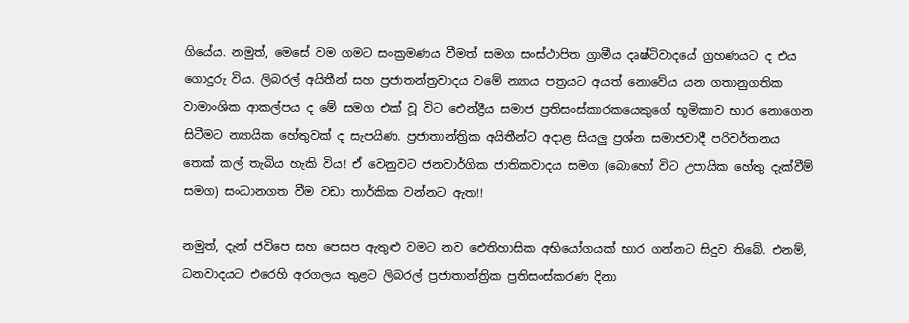ගියේය. නමුත්, මෙසේ වම ගමට සංක්‍රමණය වීමත් සමග සංස්ථාපිත ග්‍රාමීය දෘෂ්ටිවාදයේ ග්‍රහණයට ද එය ගොදුරු විය. ලිබරල් අයිතීන් සහ ප්‍රජාතන්ත්‍රවාදය වමේ න්‍යාය පත්‍රයට අයත් නොවේය යන ගතානුගතික වාමාංශික ආකල්පය ද මේ සමග එක් වූ විට ඓන්ද්‍රීය සමාජ ප්‍රතිසංස්කාරකයෙකුගේ භූමිකාව භාර නොගෙන සිටීමට න්‍යායික හේතුවක් ද සැපයිණ. ප්‍රජාතාන්ත්‍රික අයිතීන්ට අදාළ සියලු ප්‍රශ්න සමාජවාදී පරිවර්තනය තෙක් කල් තැබිය හැකි විය! ඒ වෙනුවට ජනවාර්ගික ජාතිකවාදය සමග (බොහෝ විට උපායික හේතු දැක්වීම් සමග) සංධානගත වීම වඩා තාර්කික වන්නට ඇත!!

නමුත්, දැන් ජවිපෙ සහ පෙසප ඇතුළු වමට නව ඓතිහාසික අභියෝගයක් භාර ගන්නට සිදුව තිබේ. එනම්, ධනවාදයට එරෙහි අරගලය තුළට ලිබරල් ප්‍රජාතාන්ත්‍රික ප්‍රතිසංස්කරණ දිනා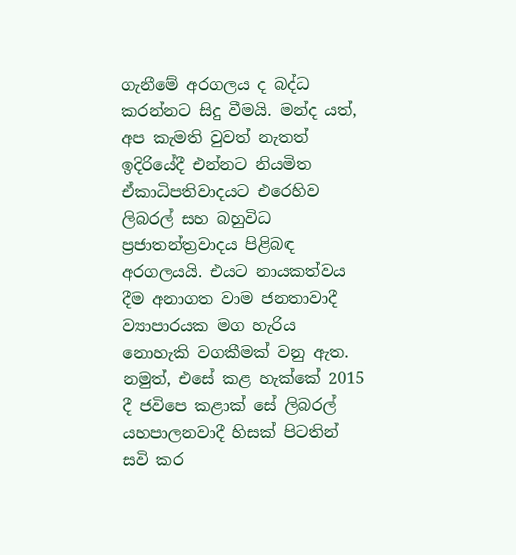ගැනීමේ අරගලය ද බද්ධ කරන්නට සිදු වීමයි. මන්ද යත්, අප කැමති වුවත් නැතත් ඉදිරියේදී එන්නට නියමිත ඒකාධිපතිවාදයට එරෙහිව ලිබරල් සහ බහුවිධ ප්‍රජාතන්ත්‍රවාදය පිළිබඳ අරගලයයි. එයට නායකත්වය දීම අනාගත වාම ජනතාවාදී ව්‍යාපාරයක මග හැරිය නොහැකි වගකීමක් වනු ඇත. නමුත්, එසේ කළ හැක්කේ 2015 දී ජවිපෙ කළාක් සේ ලිබරල් යහපාලනවාදී හිසක් පිටතින් සවි කර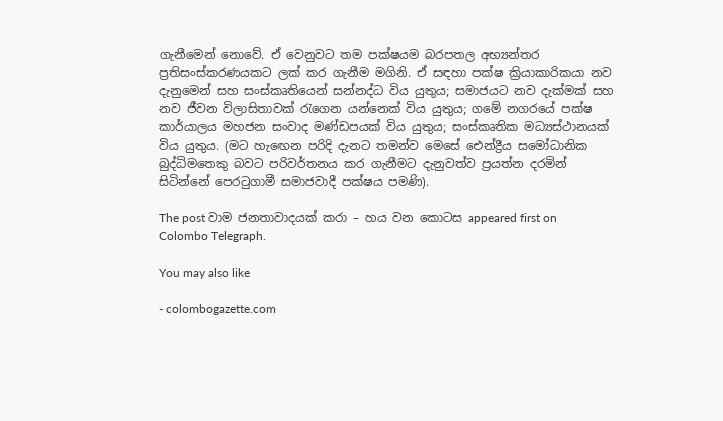ගැනීමෙන් නොවේ. ඒ වෙනුවට තම පක්ෂයම බරපතල අභ්‍යන්තර ප්‍රතිසංස්කරණයකට ලක් කර ගැනීම මගිනි. ඒ සඳහා පක්ෂ ක්‍රියාකාරිකයා නව දැනුමෙන් සහ සංස්කෘතියෙන් සන්නද්ධ විය යුතුය; සමාජයට නව දැක්මක් සහ නව ජීවන විලාසිතාවක් රැගෙන යන්නෙක් විය යුතුය; ගමේ නගරයේ පක්ෂ කාර්යාලය මහජන සංවාද මණ්ඩපයක් විය යුතුය; සංස්කෘතික මධ්‍යස්ථානයක් විය යුතුය. (මට හැඟෙන පරිදි දැනට තමන්ව මෙසේ ඓන්ද්‍රීය සමෝධානික බුද්ධිමතෙකු බවට පරිවර්තනය කර ගැනීමට දැනුවත්ව ප්‍රයත්න දරමින් සිටින්නේ පෙරටුගාමී සමාජවාදී පක්ෂය පමණි).

The post වාම ජනතාවාදයක් කරා – හය වන කොටස appeared first on Colombo Telegraph.

You may also like

- colombogazette.com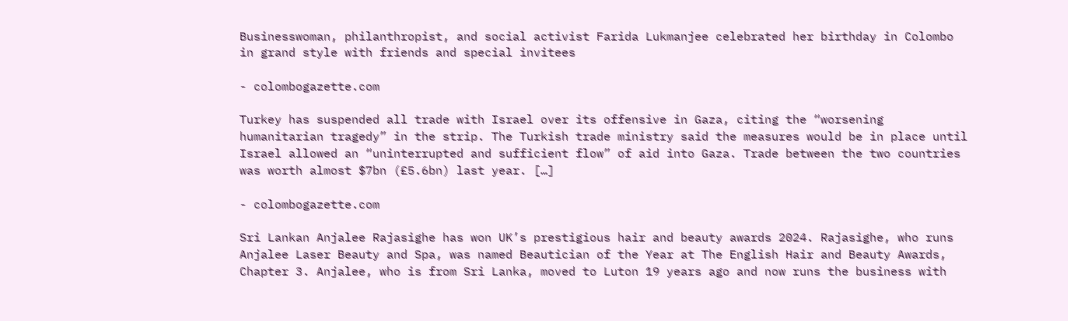Businesswoman, philanthropist, and social activist Farida Lukmanjee celebrated her birthday in Colombo in grand style with friends and special invitees

- colombogazette.com

Turkey has suspended all trade with Israel over its offensive in Gaza, citing the “worsening humanitarian tragedy” in the strip. The Turkish trade ministry said the measures would be in place until Israel allowed an “uninterrupted and sufficient flow” of aid into Gaza. Trade between the two countries was worth almost $7bn (£5.6bn) last year. […]

- colombogazette.com

Sri Lankan Anjalee Rajasighe has won UK’s prestigious hair and beauty awards 2024. Rajasighe, who runs Anjalee Laser Beauty and Spa, was named Beautician of the Year at The English Hair and Beauty Awards, Chapter 3. Anjalee, who is from Sri Lanka, moved to Luton 19 years ago and now runs the business with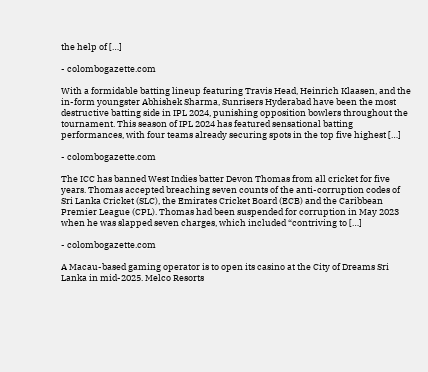the help of […]

- colombogazette.com

With a formidable batting lineup featuring Travis Head, Heinrich Klaasen, and the in-form youngster Abhishek Sharma, Sunrisers Hyderabad have been the most destructive batting side in IPL 2024, punishing opposition bowlers throughout the tournament. This season of IPL 2024 has featured sensational batting performances, with four teams already securing spots in the top five highest […]

- colombogazette.com

The ICC has banned West Indies batter Devon Thomas from all cricket for five years. Thomas accepted breaching seven counts of the anti-corruption codes of Sri Lanka Cricket (SLC), the Emirates Cricket Board (ECB) and the Caribbean Premier League (CPL). Thomas had been suspended for corruption in May 2023 when he was slapped seven charges, which included “contriving to […]

- colombogazette.com

A Macau-based gaming operator is to open its casino at the City of Dreams Sri Lanka in mid-2025. Melco Resorts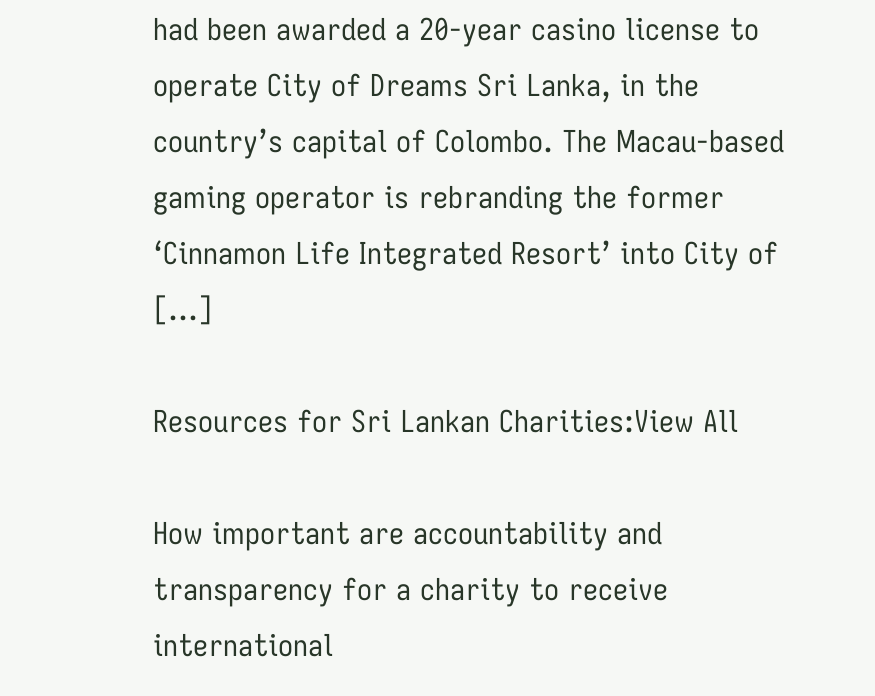had been awarded a 20-year casino license to operate City of Dreams Sri Lanka, in the country’s capital of Colombo. The Macau-based gaming operator is rebranding the former ‘Cinnamon Life Integrated Resort’ into City of […]

Resources for Sri Lankan Charities:View All

How important are accountability and transparency for a charity to receive international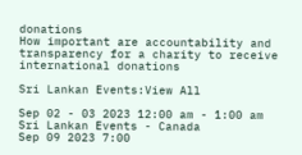donations
How important are accountability and transparency for a charity to receive international donations

Sri Lankan Events:View All

Sep 02 - 03 2023 12:00 am - 1:00 am Sri Lankan Events - Canada
Sep 09 2023 7:00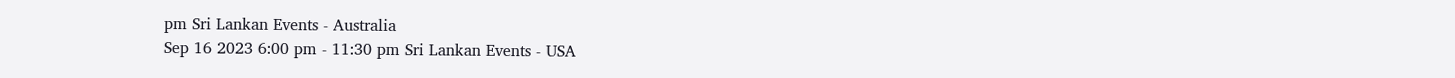pm Sri Lankan Events - Australia
Sep 16 2023 6:00 pm - 11:30 pm Sri Lankan Events - USA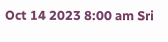Oct 14 2023 8:00 am Sri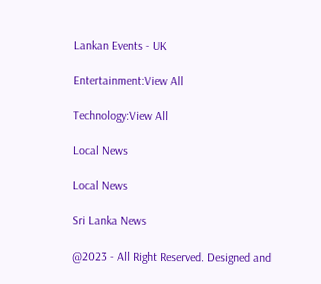Lankan Events - UK

Entertainment:View All

Technology:View All

Local News

Local News

Sri Lanka News

@2023 - All Right Reserved. Designed and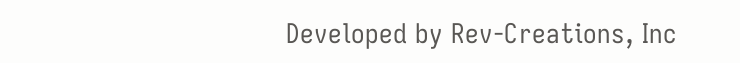Developed by Rev-Creations, Inc